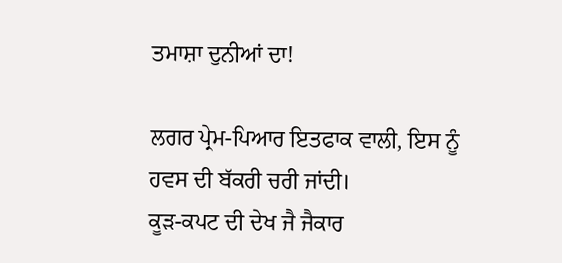ਤਮਾਸ਼ਾ ਦੁਨੀਆਂ ਦਾ!

ਲਗਰ ਪ੍ਰੇਮ-ਪਿਆਰ ਇਤਫਾਕ ਵਾਲੀ, ਇਸ ਨੂੰ ਹਵਸ ਦੀ ਬੱਕਰੀ ਚਰੀ ਜਾਂਦੀ।
ਕੂੜ-ਕਪਟ ਦੀ ਦੇਖ ਜੈ ਜੈਕਾਰ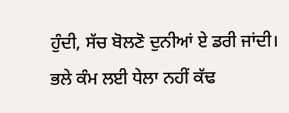ਹੁੰਦੀ, ਸੱਚ ਬੋਲਣੋ ਦੁਨੀਆਂ ਏ ਡਰੀ ਜਾਂਦੀ।
ਭਲੇ ਕੰਮ ਲਈ ਧੇਲਾ ਨਹੀਂ ਕੱਢ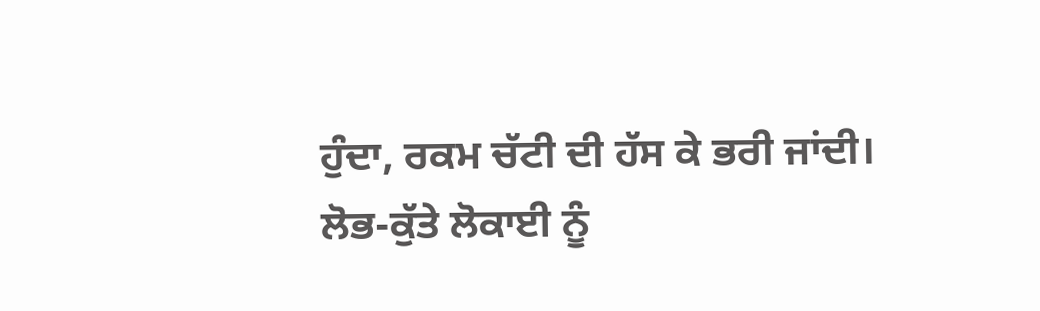ਹੁੰਦਾ, ਰਕਮ ਚੱਟੀ ਦੀ ਹੱਸ ਕੇ ਭਰੀ ਜਾਂਦੀ।
ਲੋਭ-ਕੁੱਤੇ ਲੋਕਾਈ ਨੂੰ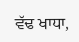ਵੱਢ ਖਾਧਾ,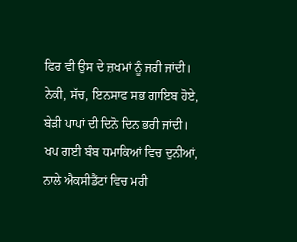ਫਿਰ ਵੀ ਉਸ ਦੇ ਜ਼ਖਮਾਂ ਨੂੰ ਜਰੀ ਜਾਂਦੀ।
ਨੇਕੀ, ਸੱਚ, ਇਨਸਾਫ ਸਭ ਗਾਇਬ ਹੋਏ, ਬੇੜੀ ਪਾਪਾਂ ਦੀ ਦਿਨੋ ਦਿਨ ਭਰੀ ਜਾਂਦੀ।
ਖਪ ਗਈ ਬੰਬ ਧਮਾਕਿਆਂ ਵਿਚ ਦੁਨੀਆਂ, ਨਾਲੇ ਐਕਸੀਡੈਂਟਾਂ ਵਿਚ ਮਰੀ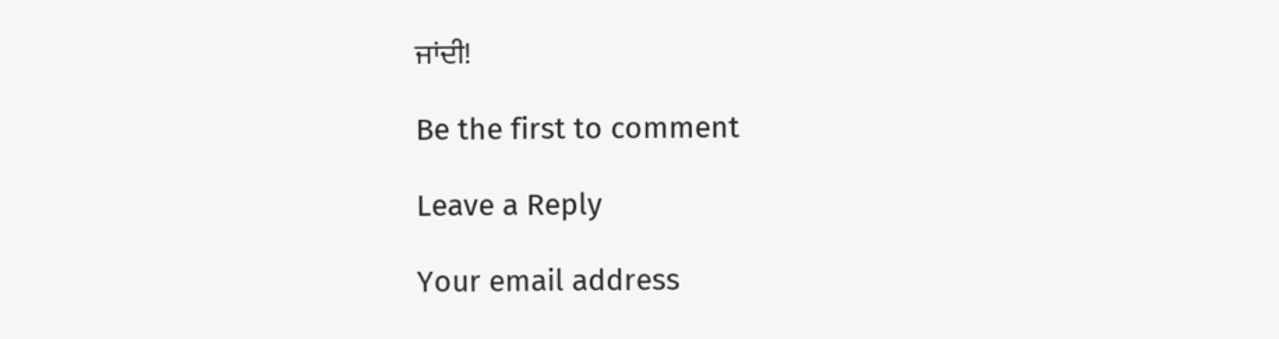ਜਾਂਦੀ!

Be the first to comment

Leave a Reply

Your email address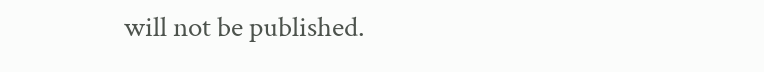will not be published.